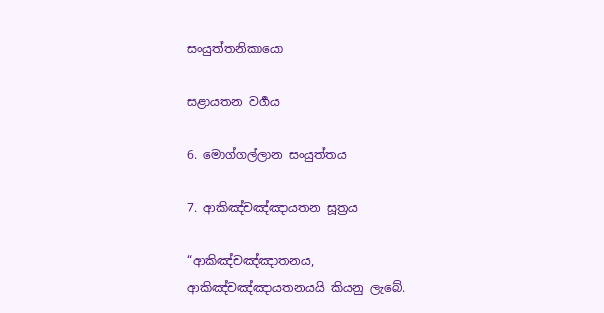සංයුත්තනිකායො

සළායතන වර්‍ගය

6. මොග්ගල්ලාන සංයුත්තය

7. ආකිඤ්චඤ්ඤායතන සූත්‍රය

“ආකිඤ්චඤ්ඤාතනය, ආකිඤ්චඤ්ඤායතනයයි කියනු ලැබේ.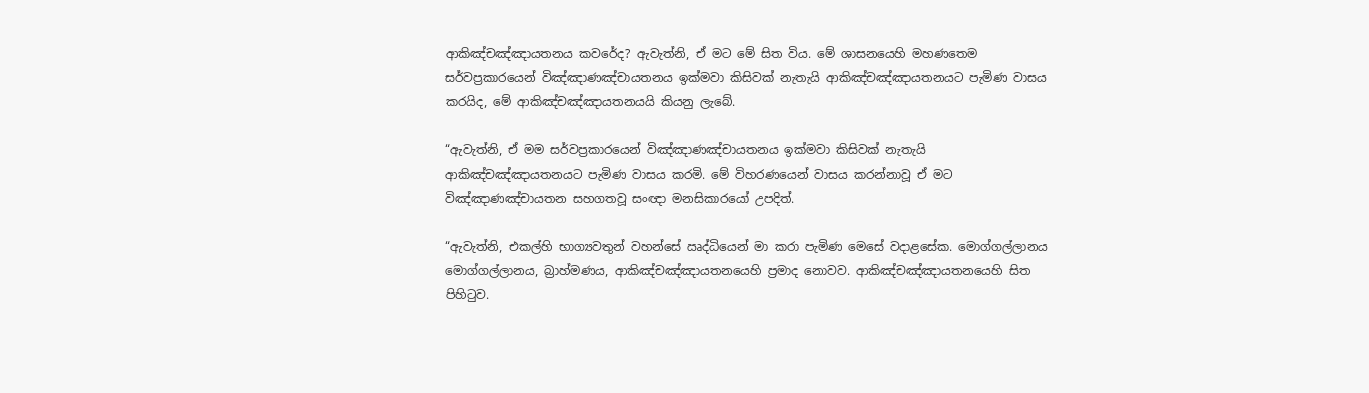ආකිඤ්චඤ්ඤායතනය කවරේද? ඇවැත්නි, ඒ මට මේ සිත විය. මේ ශාසනයෙහි මහණතෙම සර්වප්‍රකාරයෙන් විඤ්ඤාණඤ්චායතනය ඉක්මවා කිසිවක් නැතැයි ආකිඤ්චඤ්ඤායතනයට පැමිණ වාසය කරයිද, මේ ආකිඤ්චඤ්ඤායතනයයි කියනු ලැබේ.

“ඇවැත්නි, ඒ මම සර්වප්‍රකාරයෙන් විඤ්ඤාණඤ්චායතනය ඉක්මවා කිසිවක් නැතැයි ආකිඤ්චඤ්ඤායතනයට පැමිණ වාසය කරමි. මේ විහරණයෙන් වාසය කරන්නාවූ ඒ මට විඤ්ඤාණඤ්චායතන සහගතවූ සංඥා මනසිකාරයෝ උපදිත්.

“ඇවැත්නි, එකල්හි භාග්‍යවතුන් වහන්සේ ඍද්ධියෙන් මා කරා පැමිණ මෙසේ වදාළසේක. මොග්ගල්ලානය මොග්ගල්ලානය, බ්‍රාහ්මණය, ආකිඤ්චඤ්ඤායතනයෙහි ප්‍රමාද නොවව. ආකිඤ්චඤ්ඤායතනයෙහි සිත පිහිටුව.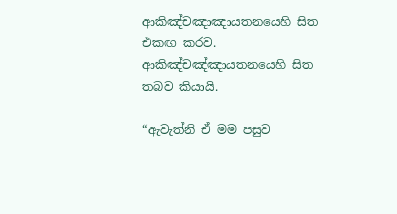ආකිඤ්චඤාඤායතනයෙහි සිත එකඟ කරව. ආකිඤ්චඤ්ඤායතනයෙහි සිත තබව කියායි.

“ඇවැත්නි ඒ මම පසුව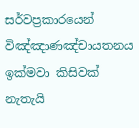සර්වප්‍රකාරයෙන් විඤ්ඤාණඤ්චායතනය ඉක්මවා කිසිවක් නැතැයි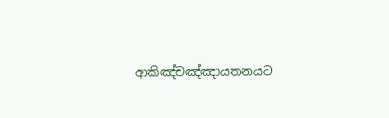ආකිඤ්චඤ්ඤායතනයට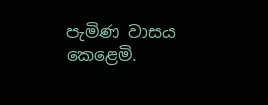පැමිණ වාසය කෙළෙමි.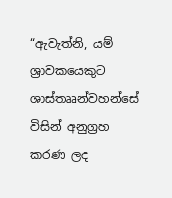“ඇවැත්නි, යම් ශ්‍රාවකයෙකුට ශාස්තෲන්වහන්සේ විසින් අනුග්‍රහ කරණ ලද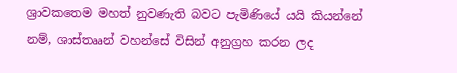ශ්‍රාවකතෙම මහත් නුවණැති බවට පැමිණියේ යයි කියන්නේ නම්, ශාස්තෲන් වහන්සේ විසින් අනුග්‍රහ කරන ලද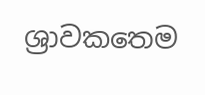ශ්‍රාවකතෙම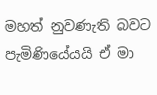මහත් නුවණැති බවට පැමිණියේයයි ඒ මා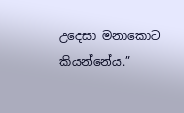උදෙසා මනාකොට කියන්නේය.”